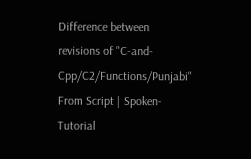Difference between revisions of "C-and-Cpp/C2/Functions/Punjabi"
From Script | Spoken-Tutorial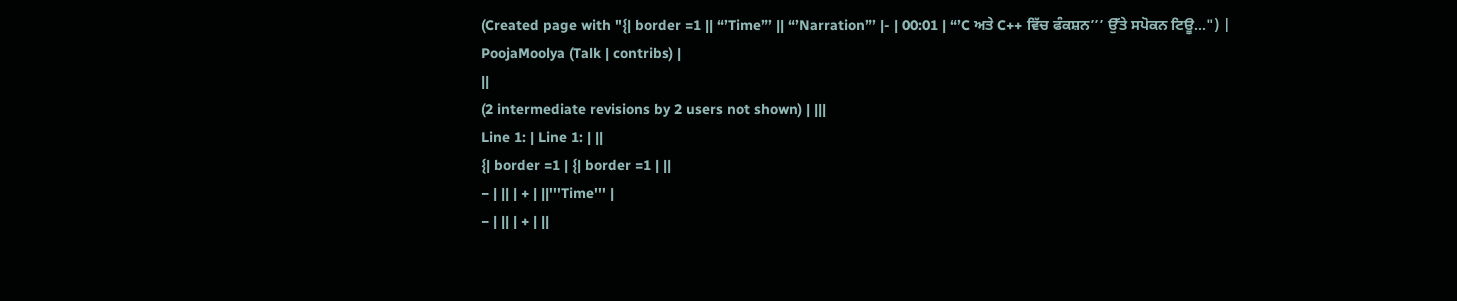(Created page with "{| border =1 || “’Time”’ || “’Narration”’ |- | 00:01 | “’C ਅਤੇ C++ ਵਿੱਚ ਫੰਕਸ਼ਨ’’’ ਉੱਤੇ ਸਪੋਕਨ ਟਿਊ...") |
PoojaMoolya (Talk | contribs) |
||
(2 intermediate revisions by 2 users not shown) | |||
Line 1: | Line 1: | ||
{| border =1 | {| border =1 | ||
− | || | + | ||'''Time''' |
− | || | + | ||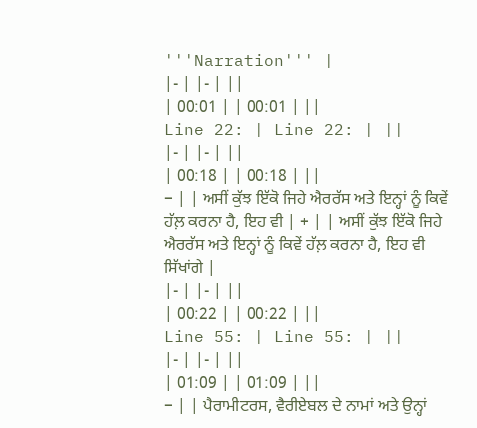'''Narration''' |
|- | |- | ||
| 00:01 | | 00:01 | ||
Line 22: | Line 22: | ||
|- | |- | ||
| 00:18 | | 00:18 | ||
− | | ਅਸੀਂ ਕੁੱਝ ਇੱਕੋ ਜਿਹੇ ਐਰਰੱਸ ਅਤੇ ਇਨ੍ਹਾਂ ਨੂੰ ਕਿਵੇਂ ਹੱਲ਼ ਕਰਨਾ ਹੈ, ਇਹ ਵੀ | + | | ਅਸੀਂ ਕੁੱਝ ਇੱਕੋ ਜਿਹੇ ਐਰਰੱਸ ਅਤੇ ਇਨ੍ਹਾਂ ਨੂੰ ਕਿਵੇਂ ਹੱਲ਼ ਕਰਨਾ ਹੈ, ਇਹ ਵੀ ਸਿੱਖਾਂਗੇ |
|- | |- | ||
| 00:22 | | 00:22 | ||
Line 55: | Line 55: | ||
|- | |- | ||
| 01:09 | | 01:09 | ||
− | | ਪੈਰਾਮੀਟਰਸ, ਵੈਰੀਏਬਲ ਦੇ ਨਾਮਾਂ ਅਤੇ ਉਨ੍ਹਾਂ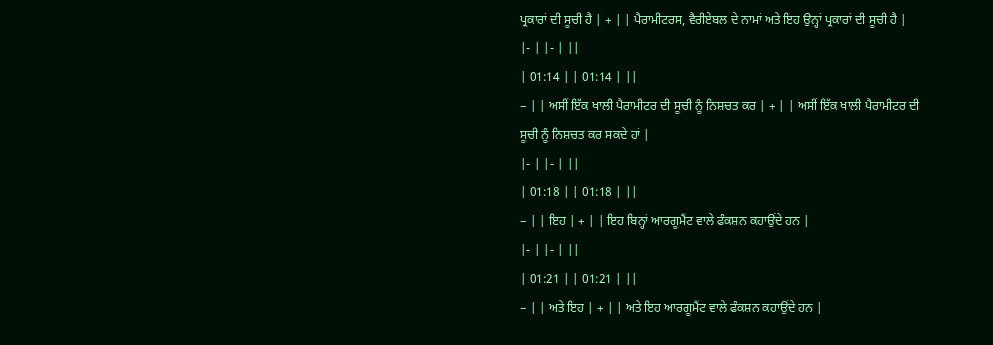ਪ੍ਰਕਾਰਾਂ ਦੀ ਸੂਚੀ ਹੈ | + | | ਪੈਰਾਮੀਟਰਸ, ਵੈਰੀਏਬਲ ਦੇ ਨਾਮਾਂ ਅਤੇ ਇਹ ਉਨ੍ਹਾਂ ਪ੍ਰਕਾਰਾਂ ਦੀ ਸੂਚੀ ਹੈ |
|- | |- | ||
| 01:14 | | 01:14 | ||
− | | ਅਸੀਂ ਇੱਕ ਖਾਲੀ ਪੈਰਾਮੀਟਰ ਦੀ ਸੂਚੀ ਨੂੰ ਨਿਸ਼ਚਤ ਕਰ | + | | ਅਸੀਂ ਇੱਕ ਖਾਲੀ ਪੈਰਾਮੀਟਰ ਦੀ ਸੂਚੀ ਨੂੰ ਨਿਸ਼ਚਤ ਕਰ ਸਕਦੇ ਹਾਂ |
|- | |- | ||
| 01:18 | | 01:18 | ||
− | | ਇਹ | + | | ਇਹ ਬਿਨ੍ਹਾਂ ਆਰਗੂਮੈਂਟ ਵਾਲੇ ਫੰਕਸ਼ਨ ਕਹਾਉਂਦੇ ਹਨ |
|- | |- | ||
| 01:21 | | 01:21 | ||
− | | ਅਤੇ ਇਹ | + | | ਅਤੇ ਇਹ ਆਰਗੂਮੈਂਟ ਵਾਲੇ ਫੰਕਸ਼ਨ ਕਹਾਉਂਦੇ ਹਨ |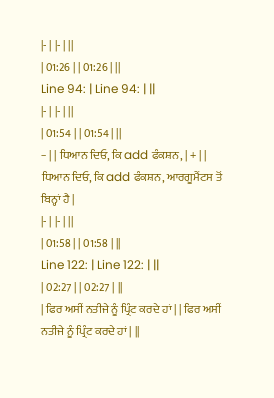|- | |- | ||
| 01:26 | | 01:26 | ||
Line 94: | Line 94: | ||
|- | |- | ||
| 01:54 | | 01:54 | ||
− | | ਧਿਆਨ ਦਿਓ, ਕਿ add ਫੰਕਸ਼ਨ, | + | | ਧਿਆਨ ਦਿਓ, ਕਿ add ਫੰਕਸ਼ਨ, ਆਰਗੂਮੈਂਟਸ ਤੋਂ ਬਿਨ੍ਹਾਂ ਹੈ |
|- | |- | ||
| 01:58 | | 01:58 | ||
Line 122: | Line 122: | ||
| 02:27 | | 02:27 | ||
| ਫਿਰ ਅਸੀਂ ਨਤੀਜੇ ਨੂੰ ਪ੍ਰਿੰਟ ਕਰਦੇ ਹਾਂ | | ਫਿਰ ਅਸੀਂ ਨਤੀਜੇ ਨੂੰ ਪ੍ਰਿੰਟ ਕਰਦੇ ਹਾਂ | ||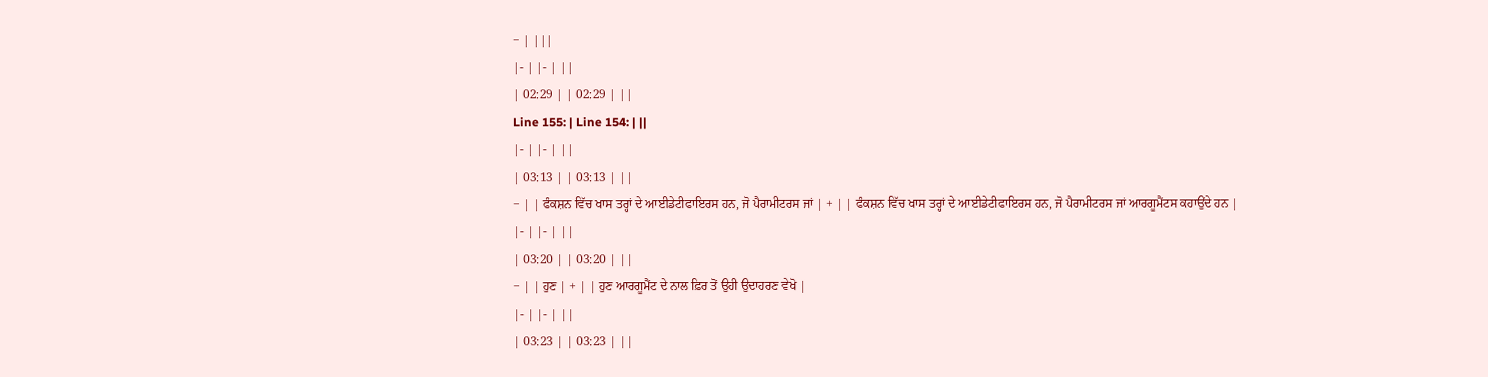− | |||
|- | |- | ||
| 02:29 | | 02:29 | ||
Line 155: | Line 154: | ||
|- | |- | ||
| 03:13 | | 03:13 | ||
− | | ਫੰਕਸ਼ਨ ਵਿੱਚ ਖਾਸ ਤਰ੍ਹਾਂ ਦੇ ਆਈਡੇਟੀਫਾਇਰਸ ਹਨ, ਜੋ ਪੈਰਾਮੀਟਰਸ ਜਾਂ | + | | ਫੰਕਸ਼ਨ ਵਿੱਚ ਖਾਸ ਤਰ੍ਹਾਂ ਦੇ ਆਈਡੇਟੀਫਾਇਰਸ ਹਨ, ਜੋ ਪੈਰਾਮੀਟਰਸ ਜਾਂ ਆਰਗੂਮੈਂਟਸ ਕਹਾਉਂਦੇ ਹਨ |
|- | |- | ||
| 03:20 | | 03:20 | ||
− | | ਹੁਣ | + | | ਹੁਣ ਆਰਗੂਮੈਂਟ ਦੇ ਨਾਲ ਫ਼ਿਰ ਤੋਂ ਉਹੀ ਉਦਾਹਰਣ ਵੇਖੋ |
|- | |- | ||
| 03:23 | | 03:23 | ||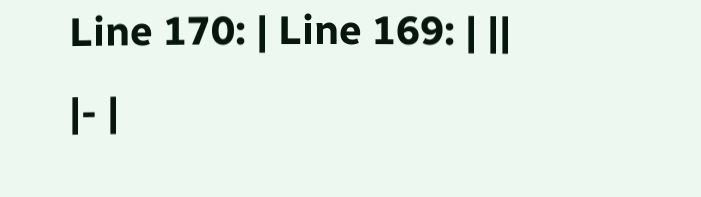Line 170: | Line 169: | ||
|- |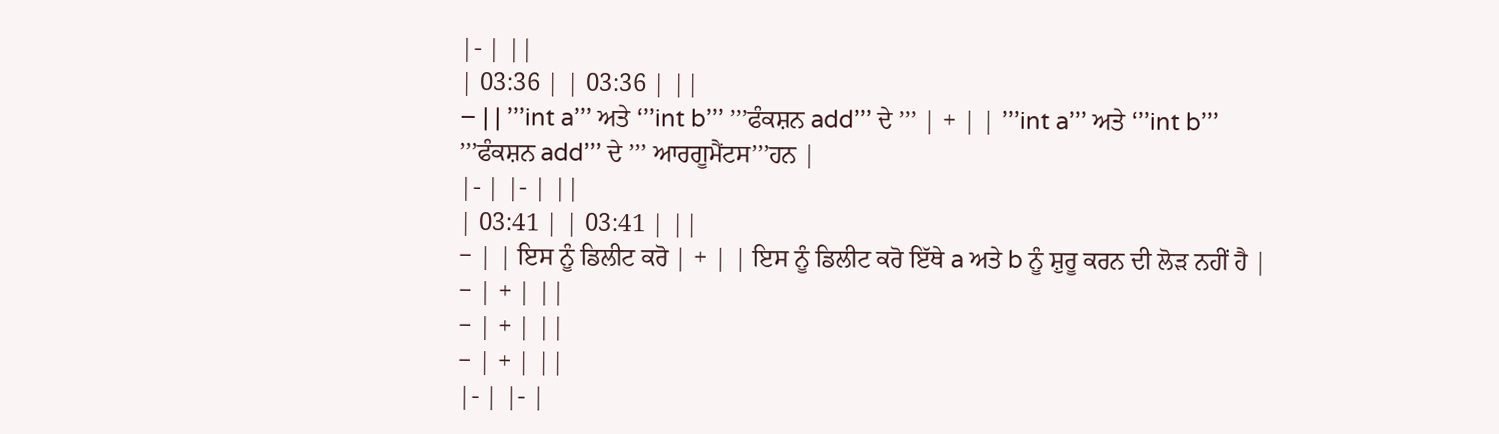|- | ||
| 03:36 | | 03:36 | ||
− | | ’’’int a’’’ ਅਤੇ ‘’’int b’’’ ’’’ਫੰਕਸ਼ਨ add’’’ ਦੇ ’’’ | + | | ’’’int a’’’ ਅਤੇ ‘’’int b’’’ ’’’ਫੰਕਸ਼ਨ add’’’ ਦੇ ’’’ ਆਰਗੂਮੈਂਟਸ’’’ਹਨ |
|- | |- | ||
| 03:41 | | 03:41 | ||
− | | ਇਸ ਨੂੰ ਡਿਲੀਟ ਕਰੋ | + | | ਇਸ ਨੂੰ ਡਿਲੀਟ ਕਰੋ ਇੱਥੇ a ਅਤੇ b ਨੂੰ ਸ਼ੁਰੂ ਕਰਨ ਦੀ ਲੋੜ ਨਹੀਂ ਹੈ |
− | + | ||
− | + | ||
− | + | ||
|- | |- |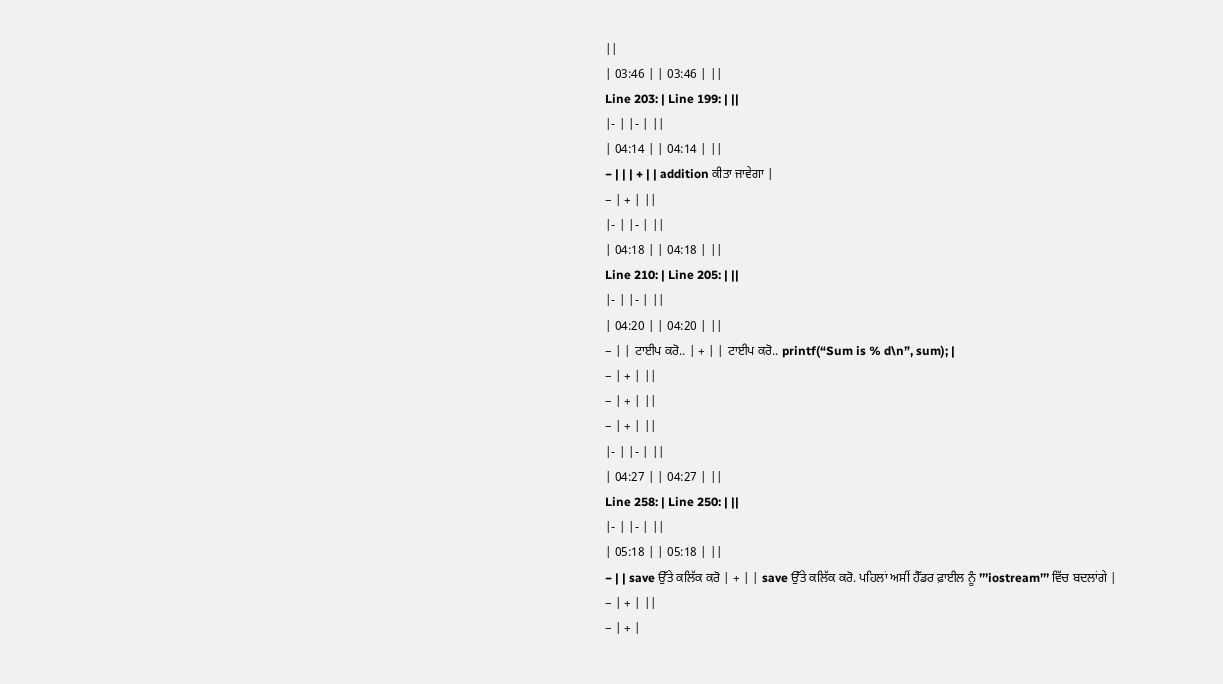||
| 03:46 | | 03:46 | ||
Line 203: | Line 199: | ||
|- | |- | ||
| 04:14 | | 04:14 | ||
− | | | + | | addition ਕੀਤਾ ਜਾਵੇਗਾ |
− | + | ||
|- | |- | ||
| 04:18 | | 04:18 | ||
Line 210: | Line 205: | ||
|- | |- | ||
| 04:20 | | 04:20 | ||
− | | ਟਾਈਪ ਕਰੋ.. | + | | ਟਾਈਪ ਕਰੋ.. printf(“Sum is % d\n”, sum); |
− | + | ||
− | + | ||
− | + | ||
|- | |- | ||
| 04:27 | | 04:27 | ||
Line 258: | Line 250: | ||
|- | |- | ||
| 05:18 | | 05:18 | ||
− | | save ਉੱਤੇ ਕਲਿੱਕ ਕਰੋ | + | | save ਉੱਤੇ ਕਲਿੱਕ ਕਰੋ. ਪਹਿਲਾਂ ਅਸੀਂ ਹੈੱਡਰ ਫ਼ਾਈਲ ਨੂੰ ’’’iostream’’’ ਵਿੱਚ ਬਦਲਾਂਗੇ |
− | + | ||
− | + |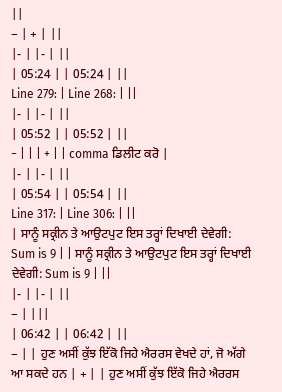||
− | + | ||
|- | |- | ||
| 05:24 | | 05:24 | ||
Line 279: | Line 268: | ||
|- | |- | ||
| 05:52 | | 05:52 | ||
− | | | + | | comma ਡਿਲੀਟ ਕਰੋ |
|- | |- | ||
| 05:54 | | 05:54 | ||
Line 317: | Line 306: | ||
| ਸਾਨੂੰ ਸਕ੍ਰੀਨ ਤੇ ਆਉਟਪੁਟ ਇਸ ਤਰ੍ਹਾਂ ਦਿਖਾਈ ਦੇਵੇਗੀ: Sum is 9 | | ਸਾਨੂੰ ਸਕ੍ਰੀਨ ਤੇ ਆਉਟਪੁਟ ਇਸ ਤਰ੍ਹਾਂ ਦਿਖਾਈ ਦੇਵੇਗੀ: Sum is 9 | ||
|- | |- | ||
− | |||
| 06:42 | | 06:42 | ||
− | | ਹੁਣ ਅਸੀਂ ਕੁੱਝ ਇੱਕੋ ਜਿਹੇ ਐਰਰਸ ਵੇਖਦੇ ਹਾਂ, ਜੋ ਅੱਗੇ ਆ ਸਕਦੇ ਹਨ | + | | ਹੁਣ ਅਸੀਂ ਕੁੱਝ ਇੱਕੋ ਜਿਹੇ ਐਰਰਸ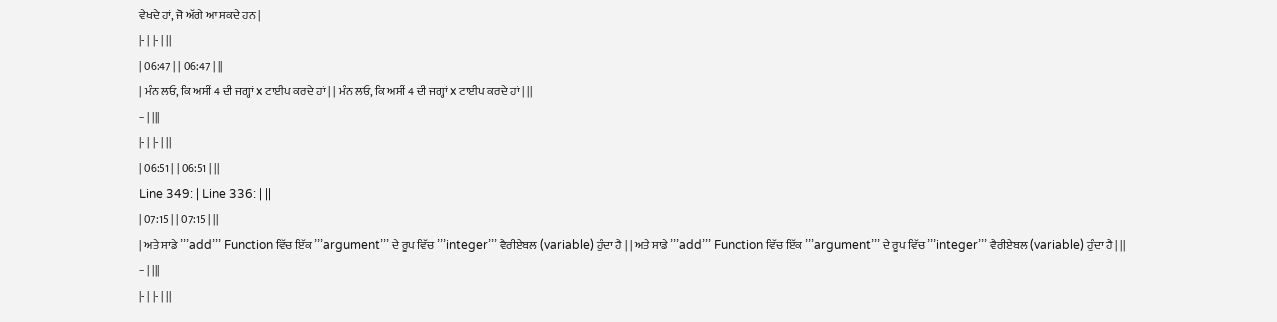ਵੇਖਦੇ ਹਾਂ, ਜੋ ਅੱਗੇ ਆ ਸਕਦੇ ਹਨ |
|- | |- | ||
| 06:47 | | 06:47 | ||
| ਮੰਨ ਲਓ, ਕਿ ਅਸੀਂ 4 ਦੀ ਜਗ੍ਹਾਂ x ਟਾਈਪ ਕਰਦੇ ਹਾਂ | | ਮੰਨ ਲਓ, ਕਿ ਅਸੀਂ 4 ਦੀ ਜਗ੍ਹਾਂ x ਟਾਈਪ ਕਰਦੇ ਹਾਂ | ||
− | |||
|- | |- | ||
| 06:51 | | 06:51 | ||
Line 349: | Line 336: | ||
| 07:15 | | 07:15 | ||
| ਅਤੇ ਸਾਡੇ ’’’add’’’ Function ਵਿੱਚ ਇੱਕ ’’’argument’’’ ਦੇ ਰੂਪ ਵਿੱਚ ’’’integer’’’ ਵੈਰੀਏਬਲ (variable) ਹੁੰਦਾ ਹੈ | | ਅਤੇ ਸਾਡੇ ’’’add’’’ Function ਵਿੱਚ ਇੱਕ ’’’argument’’’ ਦੇ ਰੂਪ ਵਿੱਚ ’’’integer’’’ ਵੈਰੀਏਬਲ (variable) ਹੁੰਦਾ ਹੈ | ||
− | |||
|- | |- | ||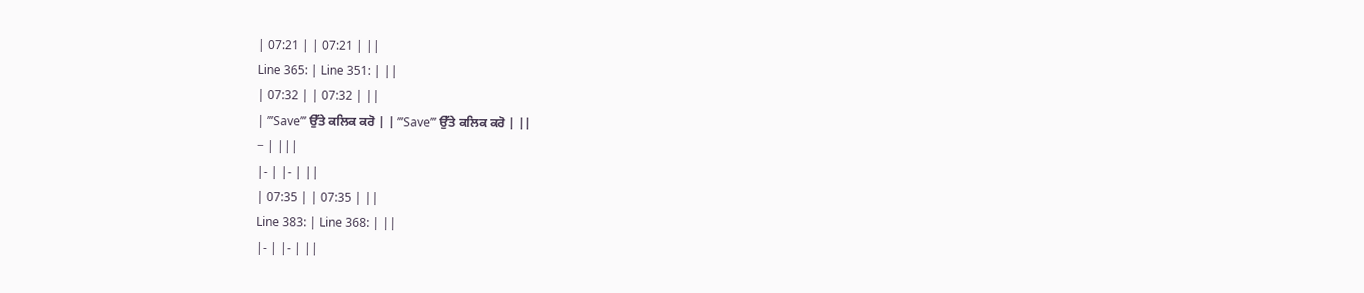| 07:21 | | 07:21 | ||
Line 365: | Line 351: | ||
| 07:32 | | 07:32 | ||
| ’’’Save’’’ ਉੱਤੇ ਕਲਿਕ ਕਰੋ | | ’’’Save’’’ ਉੱਤੇ ਕਲਿਕ ਕਰੋ | ||
− | |||
|- | |- | ||
| 07:35 | | 07:35 | ||
Line 383: | Line 368: | ||
|- | |- | ||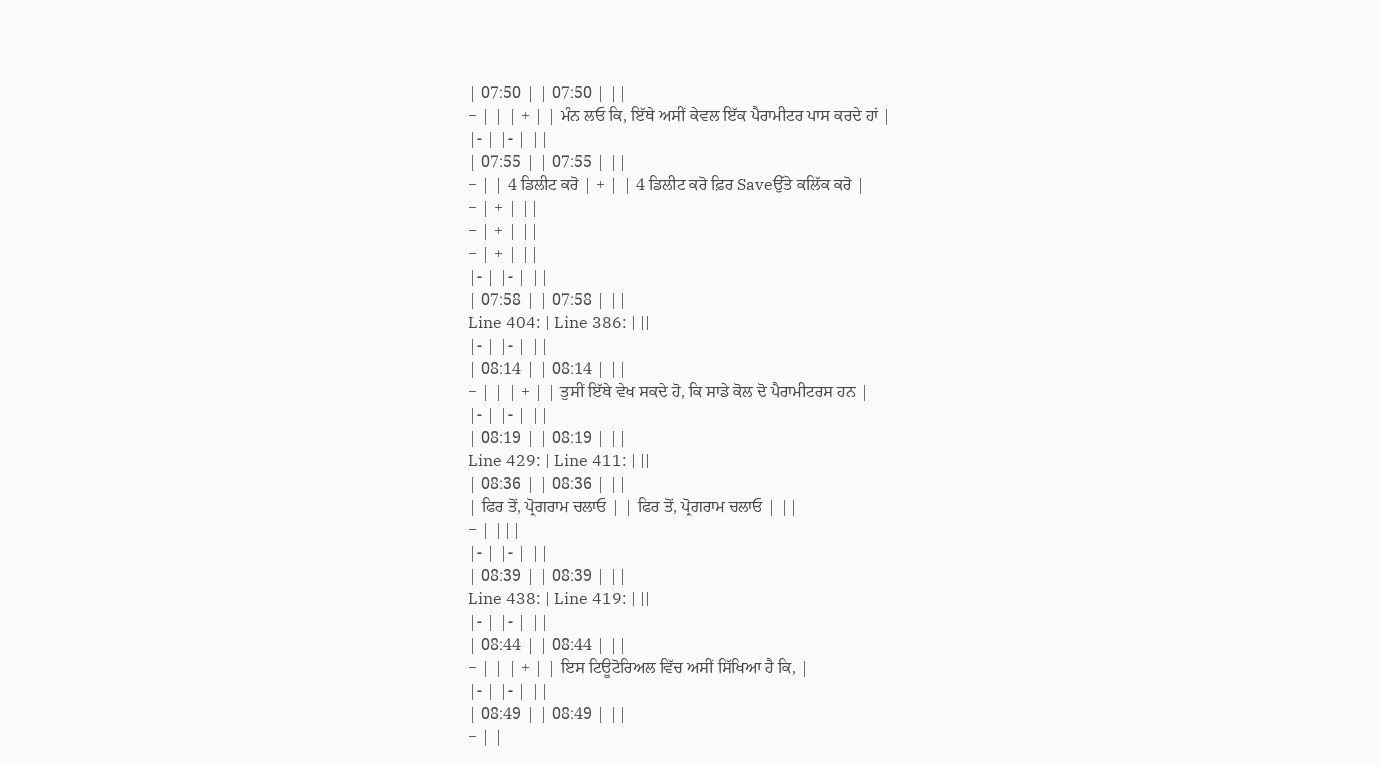| 07:50 | | 07:50 | ||
− | | | + | | ਮੰਨ ਲਓ ਕਿ, ਇੱਥੇ ਅਸੀਂ ਕੇਵਲ ਇੱਕ ਪੈਰਾਮੀਟਰ ਪਾਸ ਕਰਦੇ ਹਾਂ |
|- | |- | ||
| 07:55 | | 07:55 | ||
− | | 4 ਡਿਲੀਟ ਕਰੋ | + | | 4 ਡਿਲੀਟ ਕਰੋ ਫ਼ਿਰ Saveਉੱਤੇ ਕਲਿੱਕ ਕਰੋ |
− | + | ||
− | + | ||
− | + | ||
|- | |- | ||
| 07:58 | | 07:58 | ||
Line 404: | Line 386: | ||
|- | |- | ||
| 08:14 | | 08:14 | ||
− | | | + | | ਤੁਸੀਂ ਇੱਥੇ ਵੇਖ ਸਕਦੇ ਹੋ, ਕਿ ਸਾਡੇ ਕੋਲ ਦੋ ਪੈਰਾਮੀਟਰਸ ਹਨ |
|- | |- | ||
| 08:19 | | 08:19 | ||
Line 429: | Line 411: | ||
| 08:36 | | 08:36 | ||
| ਫਿਰ ਤੋਂ, ਪ੍ਰੋਗਰਾਮ ਚਲਾਓ | | ਫਿਰ ਤੋਂ, ਪ੍ਰੋਗਰਾਮ ਚਲਾਓ | ||
− | |||
|- | |- | ||
| 08:39 | | 08:39 | ||
Line 438: | Line 419: | ||
|- | |- | ||
| 08:44 | | 08:44 | ||
− | | | + | | ਇਸ ਟਿਊਟੋਰਿਅਲ ਵਿੱਚ ਅਸੀਂ ਸਿੱਖਿਆ ਹੈ ਕਿ, |
|- | |- | ||
| 08:49 | | 08:49 | ||
− | |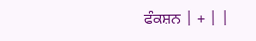ਫੰਕਸ਼ਨ | + | |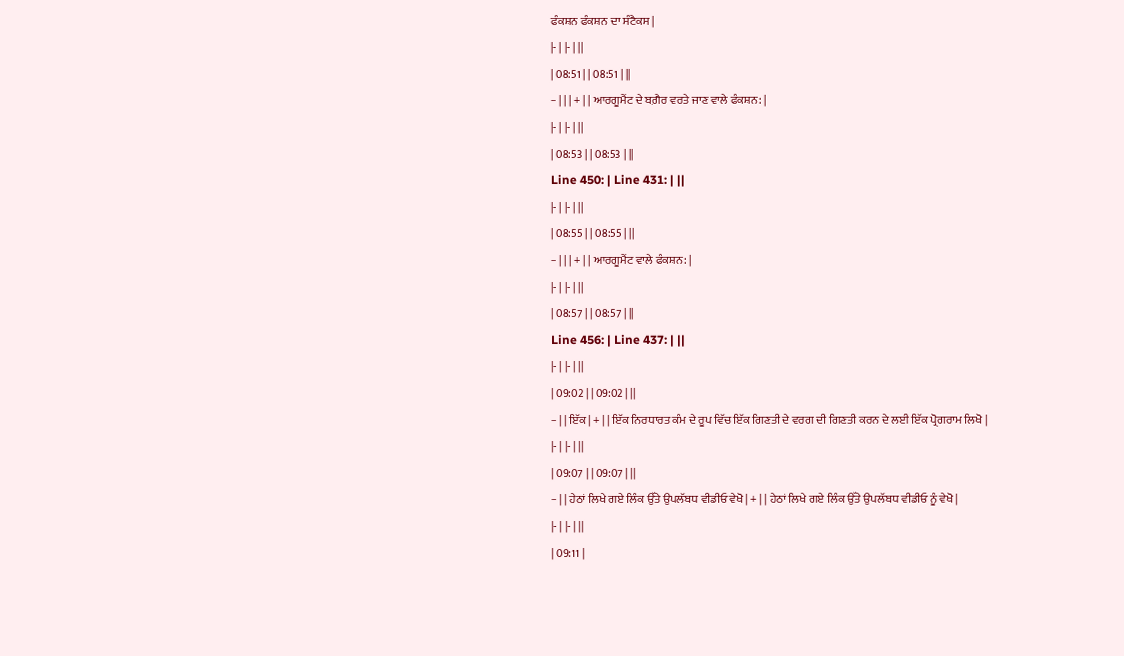ਫੰਕਸ਼ਨ ਫੰਕਸ਼ਨ ਦਾ ਸੰਟੈਕਸ |
|- | |- | ||
| 08:51 | | 08:51 | ||
− | | | + | | ਆਰਗੂਮੈਂਟ ਦੇ ਬਗ਼ੈਰ ਵਰਤੇ ਜਾਣ ਵਾਲੇ ਫੰਕਸ਼ਨ: |
|- | |- | ||
| 08:53 | | 08:53 | ||
Line 450: | Line 431: | ||
|- | |- | ||
| 08:55 | | 08:55 | ||
− | | | + | | ਆਰਗੂਮੈਂਟ ਵਾਲੇ ਫੰਕਸ਼ਨ: |
|- | |- | ||
| 08:57 | | 08:57 | ||
Line 456: | Line 437: | ||
|- | |- | ||
| 09:02 | | 09:02 | ||
− | | ਇੱਕ | + | | ਇੱਕ ਨਿਰਧਾਰਤ ਕੰਮ ਦੇ ਰੂਪ ਵਿੱਚ ਇੱਕ ਗਿਣਤੀ ਦੇ ਵਰਗ ਦੀ ਗਿਣਤੀ ਕਰਨ ਦੇ ਲਈ ਇੱਕ ਪ੍ਰੋਗਰਾਮ ਲਿਖੋ |
|- | |- | ||
| 09:07 | | 09:07 | ||
− | | ਹੇਠਾਂ ਲਿਖੇ ਗਏ ਲਿੰਕ ਉੱਤੇ ਉਪਲੱਬਧ ਵੀਡੀਓ ਵੇਖੋ | + | | ਹੇਠਾਂ ਲਿਖੇ ਗਏ ਲਿੰਕ ਉੱਤੇ ਉਪਲੱਬਧ ਵੀਡੀਓ ਨੂੰ ਵੇਖੋ |
|- | |- | ||
| 09:11 |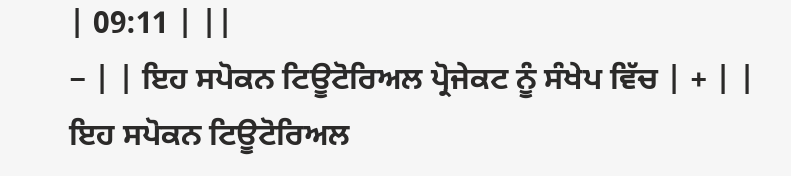| 09:11 | ||
− | | ਇਹ ਸਪੋਕਨ ਟਿਊਟੋਰਿਅਲ ਪ੍ਰੋਜੇਕਟ ਨੂੰ ਸੰਖੇਪ ਵਿੱਚ | + | | ਇਹ ਸਪੋਕਨ ਟਿਊਟੋਰਿਅਲ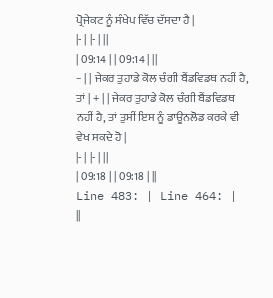ਪ੍ਰੋਜੇਕਟ ਨੂੰ ਸੰਖੇਪ ਵਿੱਚ ਦੱਸਦਾ ਹੈ |
|- | |- | ||
| 09:14 | | 09:14 | ||
− | | ਜੇਕਰ ਤੁਹਾਡੇ ਕੋਲ ਚੰਗੀ ਬੈਂਡਵਿਡਥ ਨਹੀਂ ਹੈ, ਤਾਂ | + | | ਜੇਕਰ ਤੁਹਾਡੇ ਕੋਲ ਚੰਗੀ ਬੈਂਡਵਿਡਥ ਨਹੀਂ ਹੈ, ਤਾਂ ਤੁਸੀਂ ਇਸ ਨੂੰ ਡਾਊਨਲੋਡ ਕਰਕੇ ਵੀ ਵੇਖ ਸਕਦੇ ਹੋ |
|- | |- | ||
| 09:18 | | 09:18 | ||
Line 483: | Line 464: | ||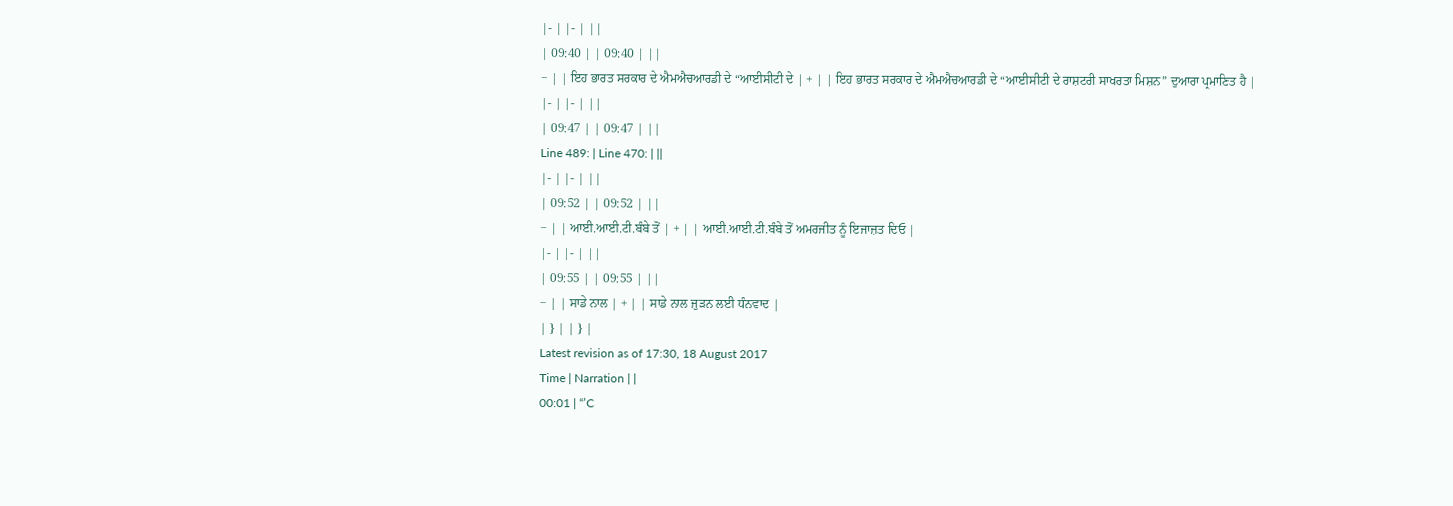|- | |- | ||
| 09:40 | | 09:40 | ||
− | | ਇਹ ਭਾਰਤ ਸਰਕਾਰ ਦੇ ਐਮਐਚਆਰਡੀ ਦੇ “ਆਈਸੀਟੀ ਦੇ | + | | ਇਹ ਭਾਰਤ ਸਰਕਾਰ ਦੇ ਐਮਐਚਆਰਡੀ ਦੇ “ਆਈਸੀਟੀ ਦੇ ਰਾਸ਼ਟਰੀ ਸਾਖਰਤਾ ਮਿਸ਼ਨ” ਦੁਆਰਾ ਪ੍ਰਮਾਣਿਤ ਹੈ |
|- | |- | ||
| 09:47 | | 09:47 | ||
Line 489: | Line 470: | ||
|- | |- | ||
| 09:52 | | 09:52 | ||
− | | ਆਈ.ਆਈ.ਟੀ.ਬੰਬੇ ਤੋਂ | + | | ਆਈ.ਆਈ.ਟੀ.ਬੰਬੇ ਤੋਂ ਅਮਰਜੀਤ ਨੂੰ ਇਜਾਜ਼ਤ ਦਿਓ |
|- | |- | ||
| 09:55 | | 09:55 | ||
− | | ਸਾਡੇ ਨਾਲ | + | | ਸਾਡੇ ਨਾਲ ਜੁੜਨ ਲਈ ਧੰਨਵਾਦ |
| } | | } |
Latest revision as of 17:30, 18 August 2017
Time | Narration | |
00:01 | “’C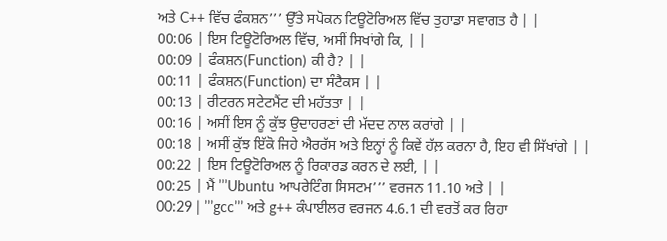ਅਤੇ C++ ਵਿੱਚ ਫੰਕਸ਼ਨ’’’ ਉੱਤੇ ਸਪੋਕਨ ਟਿਊਟੋਰਿਅਲ ਵਿੱਚ ਤੁਹਾਡਾ ਸਵਾਗਤ ਹੈ | |
00:06 | ਇਸ ਟਿਊਟੋਰਿਅਲ ਵਿੱਚ, ਅਸੀਂ ਸਿਖਾਂਗੇ ਕਿ, | |
00:09 | ਫੰਕਸ਼ਨ(Function) ਕੀ ਹੈ? | |
00:11 | ਫੰਕਸ਼ਨ(Function) ਦਾ ਸੰਟੈਕਸ | |
00:13 | ਰੀਟਰਨ ਸਟੇਟਮੈਂਟ ਦੀ ਮਹੱਤਤਾ | |
00:16 | ਅਸੀਂ ਇਸ ਨੂੰ ਕੁੱਝ ਉਦਾਹਰਣਾਂ ਦੀ ਮੱਦਦ ਨਾਲ ਕਰਾਂਗੇ | |
00:18 | ਅਸੀਂ ਕੁੱਝ ਇੱਕੋ ਜਿਹੇ ਐਰਰੱਸ ਅਤੇ ਇਨ੍ਹਾਂ ਨੂੰ ਕਿਵੇਂ ਹੱਲ਼ ਕਰਨਾ ਹੈ, ਇਹ ਵੀ ਸਿੱਖਾਂਗੇ | |
00:22 | ਇਸ ਟਿਊਟੋਰਿਅਲ ਨੂੰ ਰਿਕਾਰਡ ਕਰਨ ਦੇ ਲਈ, | |
00:25 | ਮੈਂ ’’’Ubuntu ਆਪਰੇਟਿੰਗ ਸਿਸਟਮ’’’ ਵਰਜਨ 11.10 ਅਤੇ | |
00:29 | ’’’gcc’’’ ਅਤੇ g++ ਕੰਪਾਈਲਰ ਵਰਜਨ 4.6.1 ਦੀ ਵਰਤੋਂ ਕਰ ਰਿਹਾ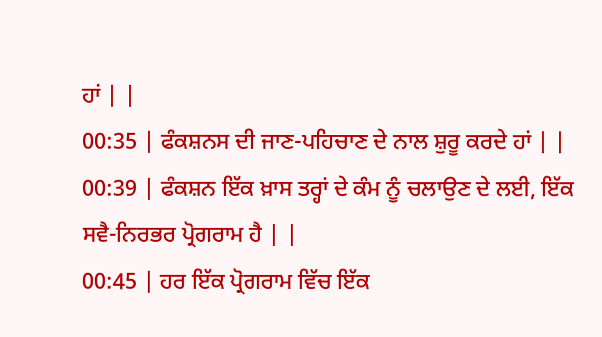ਹਾਂ | |
00:35 | ਫੰਕਸ਼ਨਸ ਦੀ ਜਾਣ-ਪਹਿਚਾਣ ਦੇ ਨਾਲ ਸ਼ੁਰੂ ਕਰਦੇ ਹਾਂ | |
00:39 | ਫੰਕਸ਼ਨ ਇੱਕ ਖ਼ਾਸ ਤਰ੍ਹਾਂ ਦੇ ਕੰਮ ਨੂੰ ਚਲਾਉਣ ਦੇ ਲਈ, ਇੱਕ ਸਵੈ-ਨਿਰਭਰ ਪ੍ਰੋਗਰਾਮ ਹੈ | |
00:45 | ਹਰ ਇੱਕ ਪ੍ਰੋਗਰਾਮ ਵਿੱਚ ਇੱਕ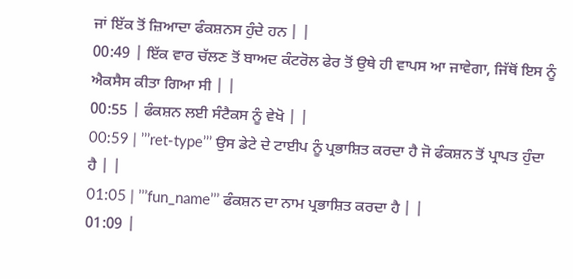ਜਾਂ ਇੱਕ ਤੋਂ ਜ਼ਿਆਦਾ ਫੰਕਸ਼ਨਸ ਹੁੰਦੇ ਹਨ | |
00:49 | ਇੱਕ ਵਾਰ ਚੱਲਣ ਤੋਂ ਬਾਅਦ ਕੰਟਰੋਲ ਫੇਰ ਤੋਂ ਉਥੇ ਹੀ ਵਾਪਸ ਆ ਜਾਵੇਗਾ, ਜਿੱਥੋਂ ਇਸ ਨੂੰ ਐਕਸੈਸ ਕੀਤਾ ਗਿਆ ਸੀ | |
00:55 | ਫੰਕਸ਼ਨ ਲਈ ਸੰਟੈਕਸ ਨੂੰ ਵੇਖੋ | |
00:59 | ’’’ret-type’’’ ਉਸ ਡੇਟੇ ਦੇ ਟਾਈਪ ਨੂੰ ਪ੍ਰਭਾਸ਼ਿਤ ਕਰਦਾ ਹੈ ਜੋ ਫੰਕਸ਼ਨ ਤੋਂ ਪ੍ਰਾਪਤ ਹੁੰਦਾ ਹੈ | |
01:05 | ’’’fun_name’’’ ਫੰਕਸ਼ਨ ਦਾ ਨਾਮ ਪ੍ਰਭਾਸ਼ਿਤ ਕਰਦਾ ਹੈ | |
01:09 |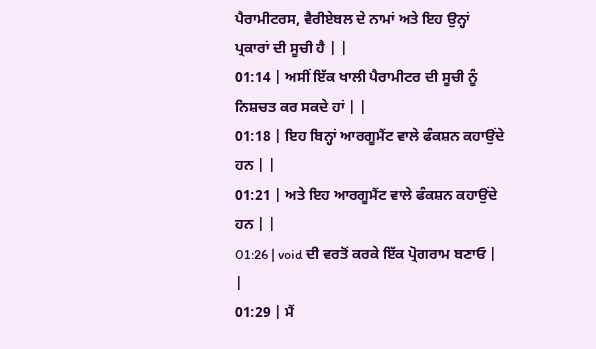ਪੈਰਾਮੀਟਰਸ, ਵੈਰੀਏਬਲ ਦੇ ਨਾਮਾਂ ਅਤੇ ਇਹ ਉਨ੍ਹਾਂ ਪ੍ਰਕਾਰਾਂ ਦੀ ਸੂਚੀ ਹੈ | |
01:14 | ਅਸੀਂ ਇੱਕ ਖਾਲੀ ਪੈਰਾਮੀਟਰ ਦੀ ਸੂਚੀ ਨੂੰ ਨਿਸ਼ਚਤ ਕਰ ਸਕਦੇ ਹਾਂ | |
01:18 | ਇਹ ਬਿਨ੍ਹਾਂ ਆਰਗੂਮੈਂਟ ਵਾਲੇ ਫੰਕਸ਼ਨ ਕਹਾਉਂਦੇ ਹਨ | |
01:21 | ਅਤੇ ਇਹ ਆਰਗੂਮੈਂਟ ਵਾਲੇ ਫੰਕਸ਼ਨ ਕਹਾਉਂਦੇ ਹਨ | |
01:26 | void ਦੀ ਵਰਤੋਂ ਕਰਕੇ ਇੱਕ ਪ੍ਰੋਗਰਾਮ ਬਣਾਓ | |
01:29 | ਮੈਂ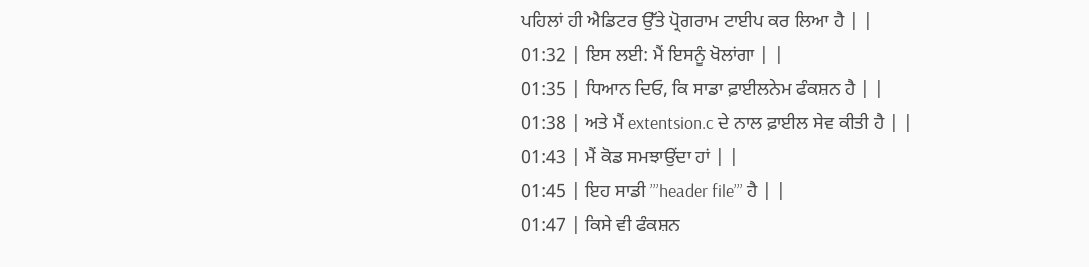ਪਹਿਲਾਂ ਹੀ ਐਡਿਟਰ ਉੱਤੇ ਪ੍ਰੋਗਰਾਮ ਟਾਈਪ ਕਰ ਲਿਆ ਹੈ | |
01:32 | ਇਸ ਲਈ: ਮੈਂ ਇਸਨੂੰ ਖੋਲਾਂਗਾ | |
01:35 | ਧਿਆਨ ਦਿਓ, ਕਿ ਸਾਡਾ ਫ਼ਾਈਲਨੇਮ ਫੰਕਸ਼ਨ ਹੈ | |
01:38 | ਅਤੇ ਮੈਂ extentsion.c ਦੇ ਨਾਲ ਫ਼ਾਈਲ ਸੇਵ ਕੀਤੀ ਹੈ | |
01:43 | ਮੈਂ ਕੋਡ ਸਮਝਾਉਂਦਾ ਹਾਂ | |
01:45 | ਇਹ ਸਾਡੀ ’’’header file’’’ ਹੈ | |
01:47 | ਕਿਸੇ ਵੀ ਫੰਕਸ਼ਨ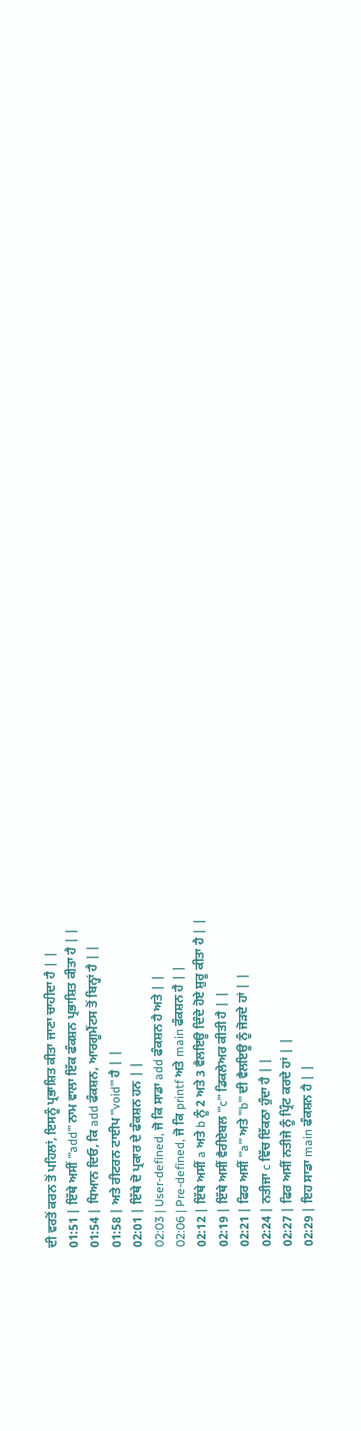ਦੀ ਵਰਤੋਂ ਕਰਨ ਤੋਂ ਪਹਿਲਾਂ, ਇਸਨੂੰ ਪ੍ਰਭਾਸ਼ਿਤ ਕੀਤਾ ਜਾਣਾ ਚਾਹੀਦਾ ਹੈ | |
01:51 | ਇੱਥੇ ਅਸੀਂ ’’’add’’’ ਨਾਮ ਵਾਲਾ ਇੱਕ ਫੰਕਸ਼ਨ ਪ੍ਰਭਾਸ਼ਿਤ ਕੀਤਾ ਹੈ | |
01:54 | ਧਿਆਨ ਦਿਓ, ਕਿ add ਫੰਕਸ਼ਨ, ਆਰਗੂਮੈਂਟਸ ਤੋਂ ਬਿਨ੍ਹਾਂ ਹੈ | |
01:58 | ਅਤੇ ਰੀਟਰਨ ਟਾਈਪ ’’’void’’’ ਹੈ | |
02:01 | ਇੱਥੇ ਦੋ ਪ੍ਰਕਾਰ ਦੇ ਫੰਕਸ਼ਨ ਹਨ | |
02:03 | User-defined, ਜੋ ਕਿ ਸਾਡਾ add ਫੰਕਸ਼ਨ ਹੈ ਅਤੇ | |
02:06 | Pre-defined, ਜੋ ਕਿ printf ਅਤੇ main ਫੰਕਸ਼ਨ ਹੈ | |
02:12 | ਇੱਥੇ ਅਸੀਂ a ਅਤੇ b ਨੂੰ 2 ਅਤੇ 3 ਵੈਲਇਊ ਦਿੰਦੇ ਹੋਏ ਸ਼ੁਰੂ ਕੀਤਾ ਹੈ | |
02:19 | ਇੱਥੇ ਅਸੀਂ ਵੈਰੀਏਬਲ ’’’c’’’ ਡਿਕਲੇਅਰ ਕੀਤੀ ਹੈ | |
02:21 | ਫਿਰ ਅਸੀਂ ’’’a’’’ ਅਤੇ ’’’b’’’ ਦੀ ਵੈਲਇਊ ਨੂੰ ਜੋੜਦੇ ਹਾਂ | |
02:24 | ਨਤੀਜਾ c ਵਿੱਚ ਇੱਕਠਾ ਹੁੰਦਾ ਹੈ | |
02:27 | ਫਿਰ ਅਸੀਂ ਨਤੀਜੇ ਨੂੰ ਪ੍ਰਿੰਟ ਕਰਦੇ ਹਾਂ | |
02:29 | ਇਹ ਸਾਡਾ main ਫੰਕਸ਼ਨ ਹੈ | |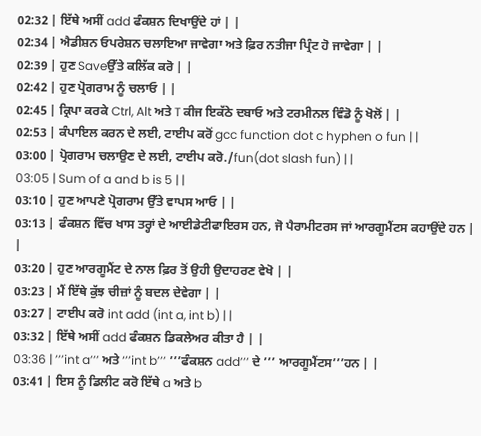02:32 | ਇੱਥੇ ਅਸੀਂ add ਫੰਕਸ਼ਨ ਦਿਖਾਉਂਦੇ ਹਾਂ | |
02:34 | ਐਡੀਸ਼ਨ ਓਪਰੇਸ਼ਨ ਚਲਾਇਆ ਜਾਵੇਗਾ ਅਤੇ ਫ਼ਿਰ ਨਤੀਜਾ ਪ੍ਰਿੰਟ ਹੋ ਜਾਵੇਗਾ | |
02:39 | ਹੁਣ Saveਉੱਤੇ ਕਲਿੱਕ ਕਰੋ | |
02:42 | ਹੁਣ ਪ੍ਰੋਗਰਾਮ ਨੂੰ ਚਲਾਓ | |
02:45 | ਕ੍ਰਿਪਾ ਕਰਕੇ Ctrl, Alt ਅਤੇ T ਕੀਜ ਇਕੱਠੇ ਦਬਾਓ ਅਤੇ ਟਰਮੀਨਲ ਵਿੰਡੋ ਨੂੰ ਖੋਲੋਂ | |
02:53 | ਕੰਪਾਇਲ ਕਰਨ ਦੇ ਲਈ, ਟਾਈਪ ਕਰੋਂ gcc function dot c hyphen o fun | |
03:00 | ਪ੍ਰੋਗਰਾਮ ਚਲਾਉਣ ਦੇ ਲਈ, ਟਾਈਪ ਕਰੋ./fun(dot slash fun) | |
03:05 | Sum of a and b is 5 | |
03:10 | ਹੁਣ ਆਪਣੇ ਪ੍ਰੋਗਰਾਮ ਉੱਤੇ ਵਾਪਸ ਆਓ | |
03:13 | ਫੰਕਸ਼ਨ ਵਿੱਚ ਖਾਸ ਤਰ੍ਹਾਂ ਦੇ ਆਈਡੇਟੀਫਾਇਰਸ ਹਨ, ਜੋ ਪੈਰਾਮੀਟਰਸ ਜਾਂ ਆਰਗੂਮੈਂਟਸ ਕਹਾਉਂਦੇ ਹਨ | |
03:20 | ਹੁਣ ਆਰਗੂਮੈਂਟ ਦੇ ਨਾਲ ਫ਼ਿਰ ਤੋਂ ਉਹੀ ਉਦਾਹਰਣ ਵੇਖੋ | |
03:23 | ਮੈਂ ਇੱਥੇ ਕੁੱਝ ਚੀਜ਼ਾਂ ਨੂੰ ਬਦਲ ਦੇਵੇਗਾ | |
03:27 | ਟਾਈਪ ਕਰੋ int add (int a, int b) | |
03:32 | ਇੱਥੇ ਅਸੀਂ add ਫੰਕਸ਼ਨ ਡਿਕਲੇਅਰ ਕੀਤਾ ਹੈ | |
03:36 | ’’’int a’’’ ਅਤੇ ‘’’int b’’’ ’’’ਫੰਕਸ਼ਨ add’’’ ਦੇ ’’’ ਆਰਗੂਮੈਂਟਸ’’’ਹਨ | |
03:41 | ਇਸ ਨੂੰ ਡਿਲੀਟ ਕਰੋ ਇੱਥੇ a ਅਤੇ b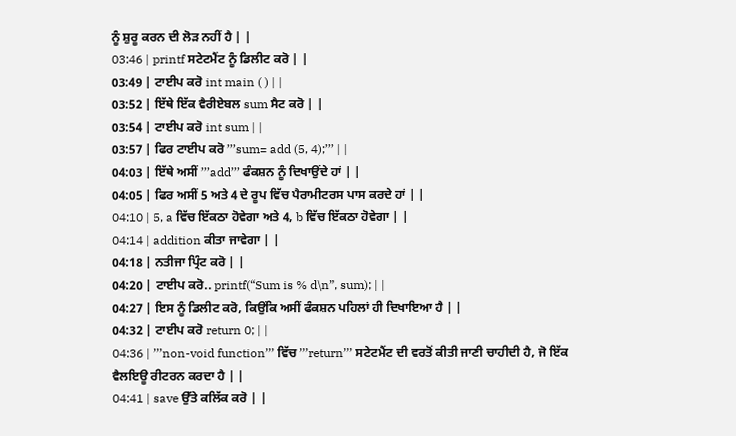ਨੂੰ ਸ਼ੁਰੂ ਕਰਨ ਦੀ ਲੋੜ ਨਹੀਂ ਹੈ | |
03:46 | printf ਸਟੇਟਮੈਂਟ ਨੂੰ ਡਿਲੀਟ ਕਰੋ | |
03:49 | ਟਾਈਪ ਕਰੋ int main ( ) | |
03:52 | ਇੱਥੇ ਇੱਕ ਵੈਰੀਏਬਲ sum ਸੈਟ ਕਰੋ | |
03:54 | ਟਾਈਪ ਕਰੋ int sum | |
03:57 | ਫਿਰ ਟਾਈਪ ਕਰੋ ’’’sum= add (5, 4);’’’ | |
04:03 | ਇੱਥੇ ਅਸੀਂ ’’’add’’’ ਫੰਕਸ਼ਨ ਨੂੰ ਦਿਖਾਉਂਦੇ ਹਾਂ | |
04:05 | ਫਿਰ ਅਸੀਂ 5 ਅਤੇ 4 ਦੇ ਰੂਪ ਵਿੱਚ ਪੈਰਾਮੀਟਰਸ ਪਾਸ ਕਰਦੇ ਹਾਂ | |
04:10 | 5, a ਵਿੱਚ ਇੱਕਠਾ ਹੋਵੇਗਾ ਅਤੇ 4, b ਵਿੱਚ ਇੱਕਠਾ ਹੋਵੇਗਾ | |
04:14 | addition ਕੀਤਾ ਜਾਵੇਗਾ | |
04:18 | ਨਤੀਜਾ ਪ੍ਰਿੰਟ ਕਰੋ | |
04:20 | ਟਾਈਪ ਕਰੋ.. printf(“Sum is % d\n”, sum); | |
04:27 | ਇਸ ਨੂੰ ਡਿਲੀਟ ਕਰੋ, ਕਿਉਂਕਿ ਅਸੀਂ ਫੰਕਸ਼ਨ ਪਹਿਲਾਂ ਹੀ ਦਿਖਾਇਆ ਹੈ | |
04:32 | ਟਾਈਪ ਕਰੋ return 0; | |
04:36 | ’’’non-void function’’’ ਵਿੱਚ ’’’return’’’ ਸਟੇਟਮੈਂਟ ਦੀ ਵਰਤੋਂ ਕੀਤੀ ਜਾਣੀ ਚਾਹੀਦੀ ਹੈ, ਜੋ ਇੱਕ ਵੈਲਇਊ ਰੀਟਰਨ ਕਰਦਾ ਹੈ | |
04:41 | save ਉੱਤੇ ਕਲਿੱਕ ਕਰੋ | |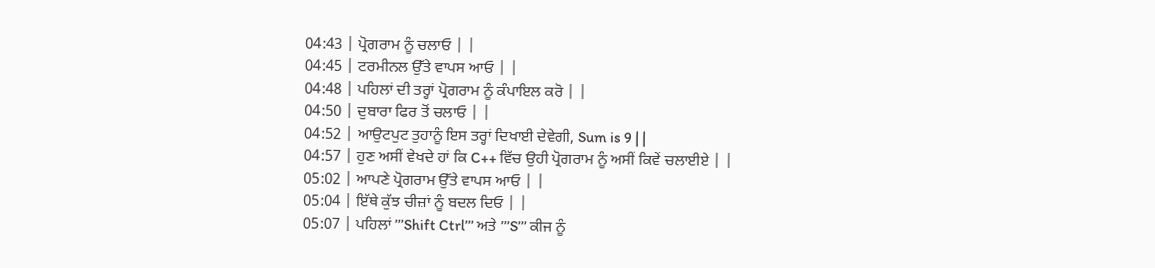04:43 | ਪ੍ਰੋਗਰਾਮ ਨੂੰ ਚਲਾਓ | |
04:45 | ਟਰਮੀਨਲ ਉੱਤੇ ਵਾਪਸ ਆਓ | |
04:48 | ਪਹਿਲਾਂ ਦੀ ਤਰ੍ਹਾਂ ਪ੍ਰੋਗਰਾਮ ਨੂੰ ਕੰਪਾਇਲ ਕਰੋ | |
04:50 | ਦੁਬਾਰਾ ਫਿਰ ਤੋਂ ਚਲਾਓ | |
04:52 | ਆਉਟਪੁਟ ਤੁਹਾਨੂੰ ਇਸ ਤਰ੍ਹਾਂ ਦਿਖਾਈ ਦੇਵੇਗੀ, Sum is 9 | |
04:57 | ਹੁਣ ਅਸੀਂ ਵੇਖਦੇ ਹਾਂ ਕਿ C++ ਵਿੱਚ ਉਹੀ ਪ੍ਰੋਗਰਾਮ ਨੂੰ ਅਸੀਂ ਕਿਵੇਂ ਚਲਾਈਏ | |
05:02 | ਆਪਣੇ ਪ੍ਰੋਗਰਾਮ ਉੱਤੇ ਵਾਪਸ ਆਓ | |
05:04 | ਇੱਥੇ ਕੁੱਝ ਚੀਜ਼ਾਂ ਨੂੰ ਬਦਲ ਦਿਓ | |
05:07 | ਪਹਿਲਾਂ ’’’Shift Ctrl’’’ ਅਤੇ ’’’S’’’ ਕੀਜ ਨੂੰ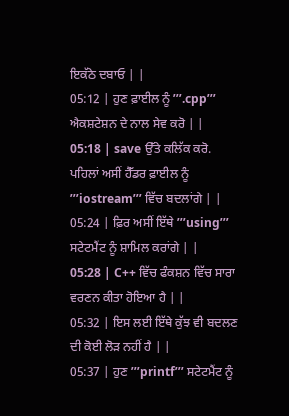ਇਕੱਠੇ ਦਬਾਓ | |
05:12 | ਹੁਣ ਫ਼ਾਈਲ ਨੂੰ ’’’.cpp’’’ ਐਕਸ਼ਟੇਸ਼ਨ ਦੇ ਨਾਲ ਸੇਵ ਕਰੋ | |
05:18 | save ਉੱਤੇ ਕਲਿੱਕ ਕਰੋ. ਪਹਿਲਾਂ ਅਸੀਂ ਹੈੱਡਰ ਫ਼ਾਈਲ ਨੂੰ ’’’iostream’’’ ਵਿੱਚ ਬਦਲਾਂਗੇ | |
05:24 | ਫ਼ਿਰ ਅਸੀਂ ਇੱਥੇ ’’’using’’’ ਸਟੇਟਮੈਂਟ ਨੂੰ ਸ਼ਾਮਿਲ ਕਰਾਂਗੇ | |
05:28 | C++ ਵਿੱਚ ਫੰਕਸ਼ਨ ਵਿੱਚ ਸਾਰਾ ਵਰਣਨ ਕੀਤਾ ਹੋਇਆ ਹੈ | |
05:32 | ਇਸ ਲਈ ਇੱਥੇ ਕੁੱਝ ਵੀ ਬਦਲਣ ਦੀ ਕੋਈ ਲੋੜ ਨਹੀਂ ਹੈ | |
05:37 | ਹੁਣ ’’’printf’’’ ਸਟੇਟਮੈਂਟ ਨੂੰ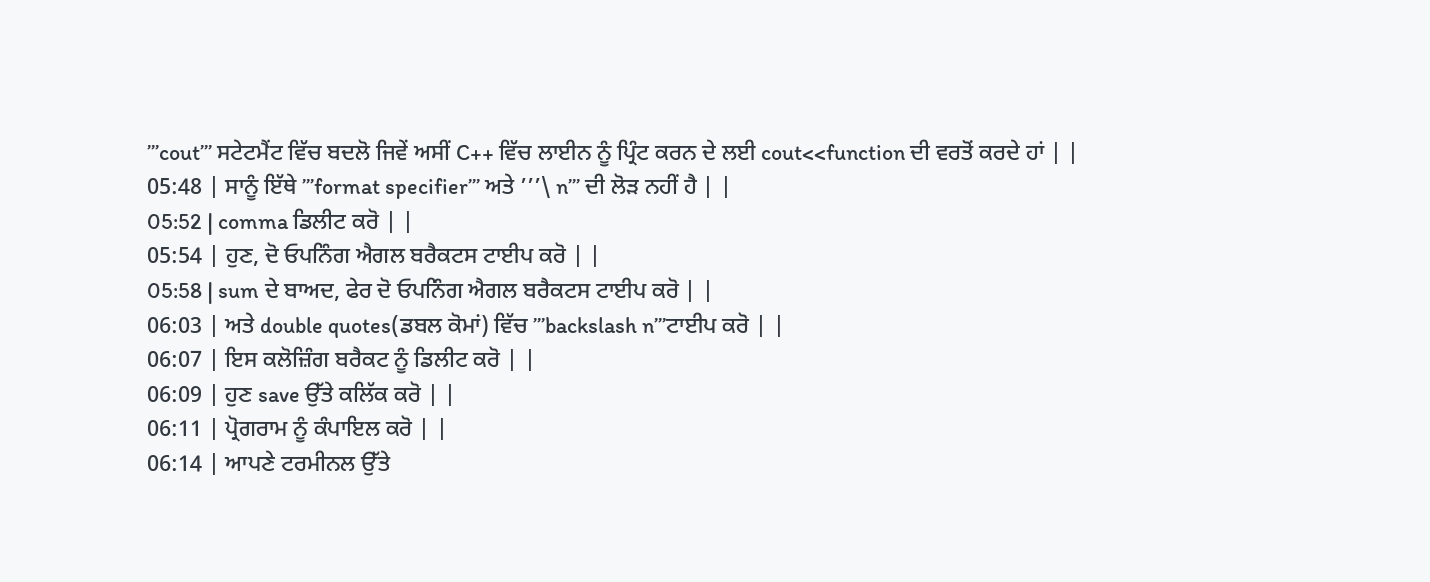’’’cout’’’ ਸਟੇਟਮੈਂਟ ਵਿੱਚ ਬਦਲੋ ਜਿਵੇਂ ਅਸੀਂ C++ ਵਿੱਚ ਲਾਈਨ ਨੂੰ ਪ੍ਰਿੰਟ ਕਰਨ ਦੇ ਲਈ cout<<function ਦੀ ਵਰਤੋਂ ਕਰਦੇ ਹਾਂ | |
05:48 | ਸਾਨੂੰ ਇੱਥੇ ’’’format specifier’’’ ਅਤੇ ’’’\ n’’’ ਦੀ ਲੋੜ ਨਹੀਂ ਹੈ | |
05:52 | comma ਡਿਲੀਟ ਕਰੋ | |
05:54 | ਹੁਣ, ਦੋ ਓਪਨਿੰਗ ਐਗਲ ਬਰੈਕਟਸ ਟਾਈਪ ਕਰੋ | |
05:58 | sum ਦੇ ਬਾਅਦ, ਫੇਰ ਦੋ ਓਪਨਿੰਗ ਐਗਲ ਬਰੈਕਟਸ ਟਾਈਪ ਕਰੋ | |
06:03 | ਅਤੇ double quotes(ਡਬਲ ਕੋਮਾਂ) ਵਿੱਚ ’’’backslash n’’’ਟਾਈਪ ਕਰੋ | |
06:07 | ਇਸ ਕਲੋਜ਼ਿੰਗ ਬਰੈਕਟ ਨੂੰ ਡਿਲੀਟ ਕਰੋ | |
06:09 | ਹੁਣ save ਉੱਤੇ ਕਲਿੱਕ ਕਰੋ | |
06:11 | ਪ੍ਰੋਗਰਾਮ ਨੂੰ ਕੰਪਾਇਲ ਕਰੋ | |
06:14 | ਆਪਣੇ ਟਰਮੀਨਲ ਉੱਤੇ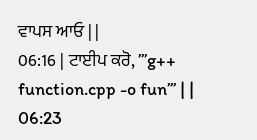ਵਾਪਸ ਆਓ | |
06:16 | ਟਾਈਪ ਕਰੋ, ’’’g++ function.cpp -o fun’’’ | |
06:23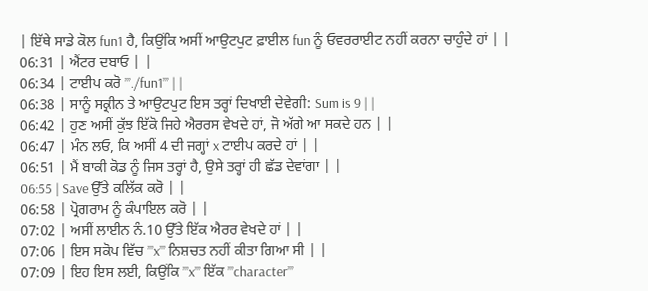| ਇੱਥੇ ਸਾਡੇ ਕੋਲ fun1 ਹੈ, ਕਿਉਂਕਿ ਅਸੀਂ ਆਉਟਪੁਟ ਫ਼ਾਈਲ fun ਨੂੰ ਓਵਰਰਾਈਟ ਨਹੀਂ ਕਰਨਾ ਚਾਹੁੰਦੇ ਹਾਂ | |
06:31 | ਐਂਟਰ ਦਬਾਓ | |
06:34 | ਟਾਈਪ ਕਰੋ ’’’./fun1’’’ | |
06:38 | ਸਾਨੂੰ ਸਕ੍ਰੀਨ ਤੇ ਆਉਟਪੁਟ ਇਸ ਤਰ੍ਹਾਂ ਦਿਖਾਈ ਦੇਵੇਗੀ: Sum is 9 | |
06:42 | ਹੁਣ ਅਸੀਂ ਕੁੱਝ ਇੱਕੋ ਜਿਹੇ ਐਰਰਸ ਵੇਖਦੇ ਹਾਂ, ਜੋ ਅੱਗੇ ਆ ਸਕਦੇ ਹਨ | |
06:47 | ਮੰਨ ਲਓ, ਕਿ ਅਸੀਂ 4 ਦੀ ਜਗ੍ਹਾਂ x ਟਾਈਪ ਕਰਦੇ ਹਾਂ | |
06:51 | ਮੈਂ ਬਾਕੀ ਕੋਡ ਨੂੰ ਜਿਸ ਤਰ੍ਹਾਂ ਹੈ, ਉਸੇ ਤਰ੍ਹਾਂ ਹੀ ਛੱਡ ਦੇਵਾਂਗਾ | |
06:55 | Save ਉੱਤੇ ਕਲਿੱਕ ਕਰੋ | |
06:58 | ਪ੍ਰੋਗਰਾਮ ਨੂੰ ਕੰਪਾਇਲ ਕਰੋ | |
07:02 | ਅਸੀਂ ਲਾਈਨ ਨੰ.10 ਉੱਤੇ ਇੱਕ ਐਰਰ ਵੇਖਦੇ ਹਾਂ | |
07:06 | ਇਸ ਸਕੋਪ ਵਿੱਚ ’’’x’’’ ਨਿਸ਼ਚਤ ਨਹੀਂ ਕੀਤਾ ਗਿਆ ਸੀ | |
07:09 | ਇਹ ਇਸ ਲਈ, ਕਿਉਂਕਿ ’’’x’’’ ਇੱਕ ’’’character’’’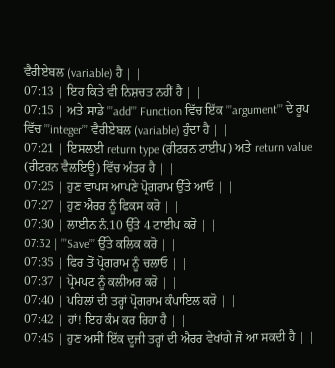ਵੈਰੀਏਬਲ (variable) ਹੈ | |
07:13 | ਇਹ ਕਿਤੇ ਵੀ ਨਿਸ਼ਚਤ ਨਹੀਂ ਹੈ | |
07:15 | ਅਤੇ ਸਾਡੇ ’’’add’’’ Function ਵਿੱਚ ਇੱਕ ’’’argument’’’ ਦੇ ਰੂਪ ਵਿੱਚ ’’’integer’’’ ਵੈਰੀਏਬਲ (variable) ਹੁੰਦਾ ਹੈ | |
07:21 | ਇਸਲਈ return type (ਰੀਟਰਨ ਟਾਈਪ) ਅਤੇ return value (ਰੀਟਰਨ ਵੈਲਇਊ) ਵਿੱਚ ਅੰਤਰ ਹੈ | |
07:25 | ਹੁਣ ਵਾਪਸ ਆਪਣੇ ਪ੍ਰੋਗਰਾਮ ਉੱਤੇ ਆਓ | |
07:27 | ਹੁਣ ਐਰਰ ਨੂੰ ਫਿਕਸ ਕਰੋ | |
07:30 | ਲਾਈਨ ਨੰ.10 ਉੱਤੇ 4 ਟਾਈਪ ਕਰੋ | |
07:32 | ’’’Save’’’ ਉੱਤੇ ਕਲਿਕ ਕਰੋ | |
07:35 | ਫਿਰ ਤੋਂ ਪ੍ਰੋਗਰਾਮ ਨੂੰ ਚਲਾਓ | |
07:37 | ਪ੍ਰੋਮਪਟ ਨੂੰ ਕਲੀਅਰ ਕਰੋ | |
07:40 | ਪਹਿਲਾਂ ਦੀ ਤਰ੍ਹਾਂ ਪ੍ਰੋਗਰਾਮ ਕੰਪਾਇਲ ਕਰੋ | |
07:42 | ਹਾਂ! ਇਹ ਕੰਮ ਕਰ ਰਿਹਾ ਹੈ | |
07:45 | ਹੁਣ ਅਸੀਂ ਇੱਕ ਦੂਜੀ ਤਰ੍ਹਾਂ ਦੀ ਐਰਰ ਵੇਖਾਂਗੇ ਜੋ ਆ ਸਕਦੀ ਹੈ | |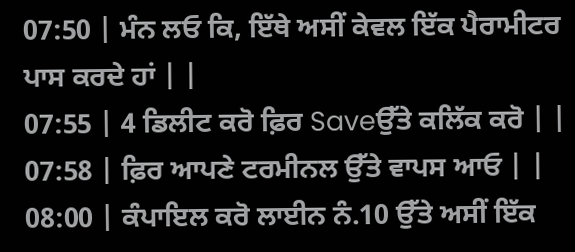07:50 | ਮੰਨ ਲਓ ਕਿ, ਇੱਥੇ ਅਸੀਂ ਕੇਵਲ ਇੱਕ ਪੈਰਾਮੀਟਰ ਪਾਸ ਕਰਦੇ ਹਾਂ | |
07:55 | 4 ਡਿਲੀਟ ਕਰੋ ਫ਼ਿਰ Saveਉੱਤੇ ਕਲਿੱਕ ਕਰੋ | |
07:58 | ਫ਼ਿਰ ਆਪਣੇ ਟਰਮੀਨਲ ਉੱਤੇ ਵਾਪਸ ਆਓ | |
08:00 | ਕੰਪਾਇਲ ਕਰੋ ਲਾਈਨ ਨੰ.10 ਉੱਤੇ ਅਸੀਂ ਇੱਕ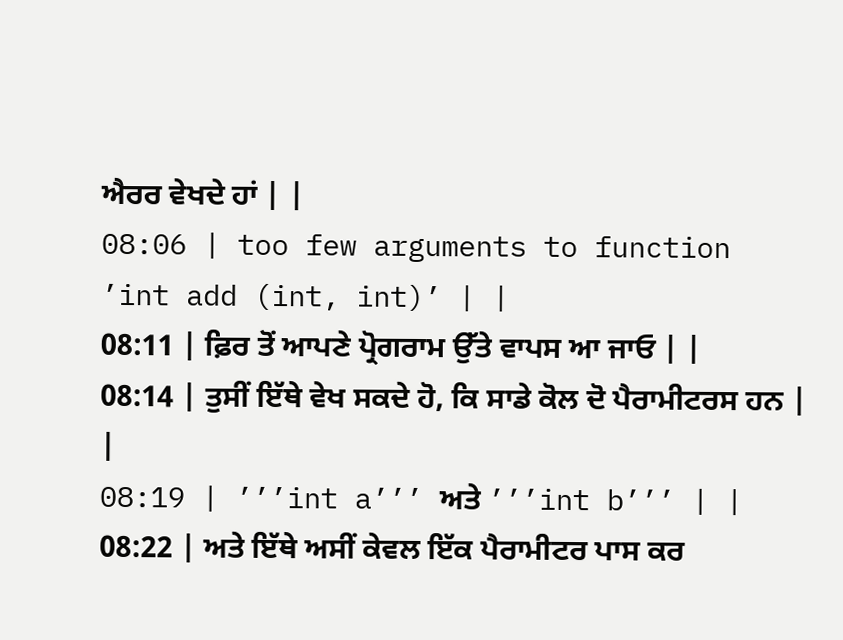ਐਰਰ ਵੇਖਦੇ ਹਾਂ | |
08:06 | too few arguments to function ’int add (int, int)’ | |
08:11 | ਫ਼ਿਰ ਤੋਂ ਆਪਣੇ ਪ੍ਰੋਗਰਾਮ ਉੱਤੇ ਵਾਪਸ ਆ ਜਾਓ | |
08:14 | ਤੁਸੀਂ ਇੱਥੇ ਵੇਖ ਸਕਦੇ ਹੋ, ਕਿ ਸਾਡੇ ਕੋਲ ਦੋ ਪੈਰਾਮੀਟਰਸ ਹਨ | |
08:19 | ’’’int a’’’ ਅਤੇ ’’’int b’’’ | |
08:22 | ਅਤੇ ਇੱਥੇ ਅਸੀਂ ਕੇਵਲ ਇੱਕ ਪੈਰਾਮੀਟਰ ਪਾਸ ਕਰ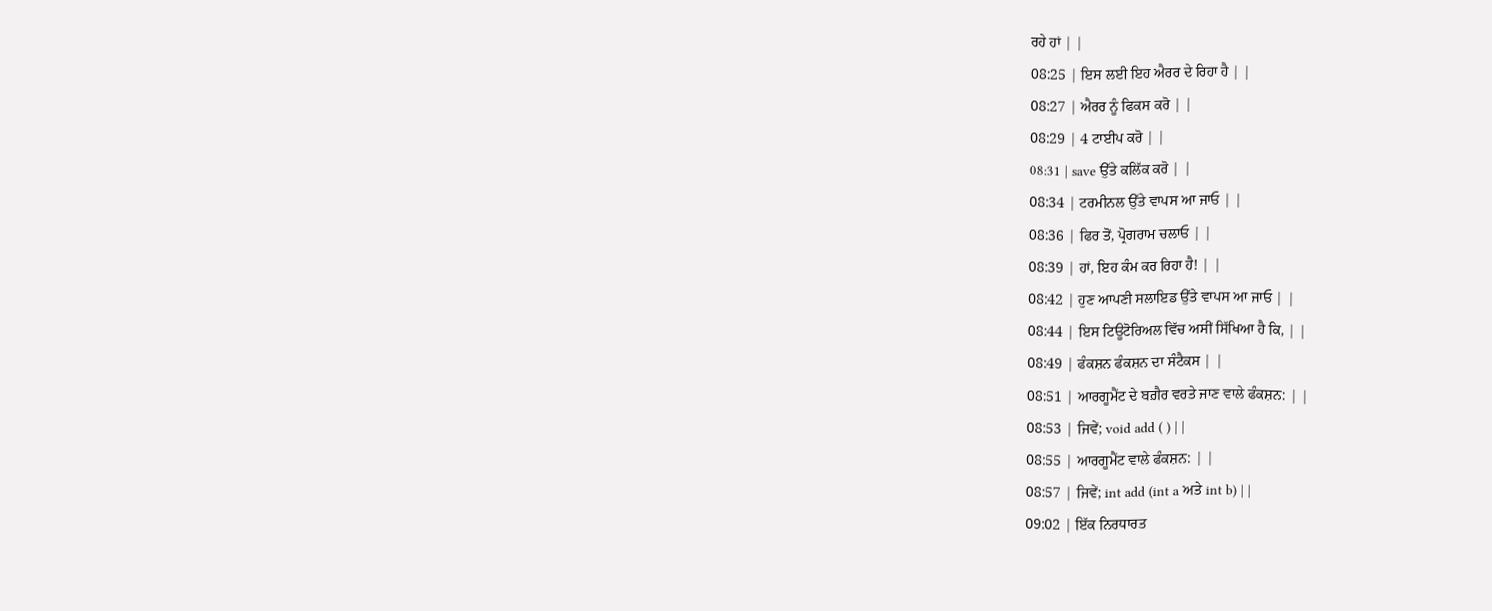ਰਹੇ ਹਾਂ | |
08:25 | ਇਸ ਲਈ ਇਹ ਐਰਰ ਦੇ ਰਿਹਾ ਹੈ | |
08:27 | ਐਰਰ ਨੂੰ ਫਿਕਸ ਕਰੋ | |
08:29 | 4 ਟਾਈਪ ਕਰੋ | |
08:31 | save ਉੱਤੇ ਕਲਿੱਕ ਕਰੋ | |
08:34 | ਟਰਮੀਨਲ ਉੱਤੇ ਵਾਪਸ ਆ ਜਾਓ | |
08:36 | ਫਿਰ ਤੋਂ, ਪ੍ਰੋਗਰਾਮ ਚਲਾਓ | |
08:39 | ਹਾਂ, ਇਹ ਕੰਮ ਕਰ ਰਿਹਾ ਹੈ! | |
08:42 | ਹੁਣ ਆਪਣੀ ਸਲਾਇਡ ਉੱਤੇ ਵਾਪਸ ਆ ਜਾਓ | |
08:44 | ਇਸ ਟਿਊਟੋਰਿਅਲ ਵਿੱਚ ਅਸੀਂ ਸਿੱਖਿਆ ਹੈ ਕਿ, | |
08:49 | ਫੰਕਸ਼ਨ ਫੰਕਸ਼ਨ ਦਾ ਸੰਟੈਕਸ | |
08:51 | ਆਰਗੂਮੈਂਟ ਦੇ ਬਗ਼ੈਰ ਵਰਤੇ ਜਾਣ ਵਾਲੇ ਫੰਕਸ਼ਨ: | |
08:53 | ਜਿਵੇਂ; void add ( ) | |
08:55 | ਆਰਗੂਮੈਂਟ ਵਾਲੇ ਫੰਕਸ਼ਨ: | |
08:57 | ਜਿਵੇਂ; int add (int a ਅਤੇ int b) | |
09:02 | ਇੱਕ ਨਿਰਧਾਰਤ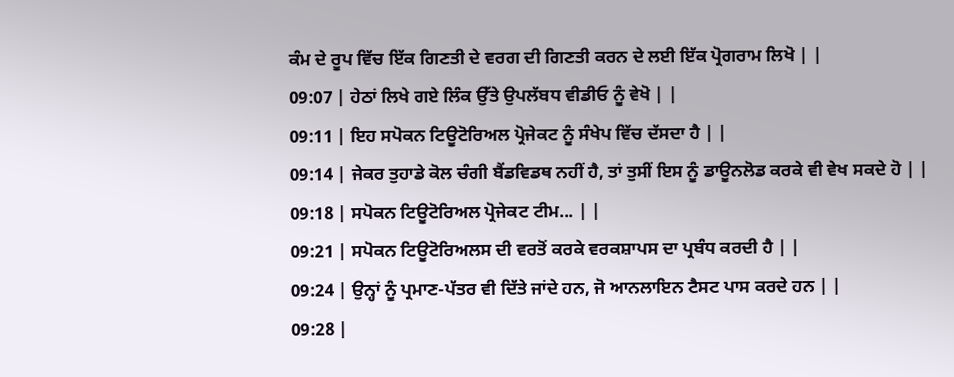ਕੰਮ ਦੇ ਰੂਪ ਵਿੱਚ ਇੱਕ ਗਿਣਤੀ ਦੇ ਵਰਗ ਦੀ ਗਿਣਤੀ ਕਰਨ ਦੇ ਲਈ ਇੱਕ ਪ੍ਰੋਗਰਾਮ ਲਿਖੋ | |
09:07 | ਹੇਠਾਂ ਲਿਖੇ ਗਏ ਲਿੰਕ ਉੱਤੇ ਉਪਲੱਬਧ ਵੀਡੀਓ ਨੂੰ ਵੇਖੋ | |
09:11 | ਇਹ ਸਪੋਕਨ ਟਿਊਟੋਰਿਅਲ ਪ੍ਰੋਜੇਕਟ ਨੂੰ ਸੰਖੇਪ ਵਿੱਚ ਦੱਸਦਾ ਹੈ | |
09:14 | ਜੇਕਰ ਤੁਹਾਡੇ ਕੋਲ ਚੰਗੀ ਬੈਂਡਵਿਡਥ ਨਹੀਂ ਹੈ, ਤਾਂ ਤੁਸੀਂ ਇਸ ਨੂੰ ਡਾਊਨਲੋਡ ਕਰਕੇ ਵੀ ਵੇਖ ਸਕਦੇ ਹੋ | |
09:18 | ਸਪੋਕਨ ਟਿਊਟੋਰਿਅਲ ਪ੍ਰੋਜੇਕਟ ਟੀਮ... | |
09:21 | ਸਪੋਕਨ ਟਿਊਟੋਰਿਅਲਸ ਦੀ ਵਰਤੋਂ ਕਰਕੇ ਵਰਕਸ਼ਾਪਸ ਦਾ ਪ੍ਰਬੰਧ ਕਰਦੀ ਹੈ | |
09:24 | ਉਨ੍ਹਾਂ ਨੂੰ ਪ੍ਰਮਾਣ-ਪੱਤਰ ਵੀ ਦਿੱਤੇ ਜਾਂਦੇ ਹਨ, ਜੋ ਆਨਲਾਇਨ ਟੈਸਟ ਪਾਸ ਕਰਦੇ ਹਨ | |
09:28 |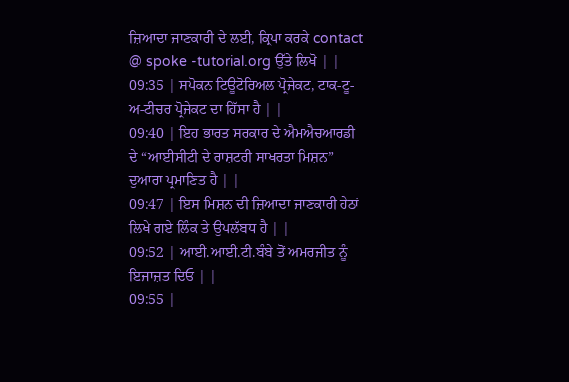ਜ਼ਿਆਦਾ ਜਾਣਕਾਰੀ ਦੇ ਲਈ, ਕ੍ਰਿਪਾ ਕਰਕੇ contact @ spoke -tutorial.org ਉੱਤੇ ਲਿਖੋ | |
09:35 | ਸਪੋਕਨ ਟਿਊਟੋਰਿਅਲ ਪ੍ਰੋਜੇਕਟ, ਟਾਕ-ਟੂ-ਅ-ਟੀਚਰ ਪ੍ਰੋਜੇਕਟ ਦਾ ਹਿੱਸਾ ਹੈ | |
09:40 | ਇਹ ਭਾਰਤ ਸਰਕਾਰ ਦੇ ਐਮਐਚਆਰਡੀ ਦੇ “ਆਈਸੀਟੀ ਦੇ ਰਾਸ਼ਟਰੀ ਸਾਖਰਤਾ ਮਿਸ਼ਨ” ਦੁਆਰਾ ਪ੍ਰਮਾਣਿਤ ਹੈ | |
09:47 | ਇਸ ਮਿਸ਼ਨ ਦੀ ਜ਼ਿਆਦਾ ਜਾਣਕਾਰੀ ਹੇਠਾਂ ਲਿਖੇ ਗਏ ਲਿੰਕ ਤੇ ਉਪਲੱਬਧ ਹੈ | |
09:52 | ਆਈ.ਆਈ.ਟੀ.ਬੰਬੇ ਤੋਂ ਅਮਰਜੀਤ ਨੂੰ ਇਜਾਜ਼ਤ ਦਿਓ | |
09:55 |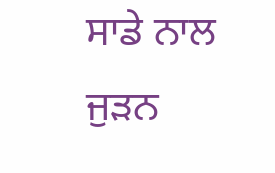ਸਾਡੇ ਨਾਲ ਜੁੜਨ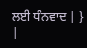ਲਈ ਧੰਨਵਾਦ | } |